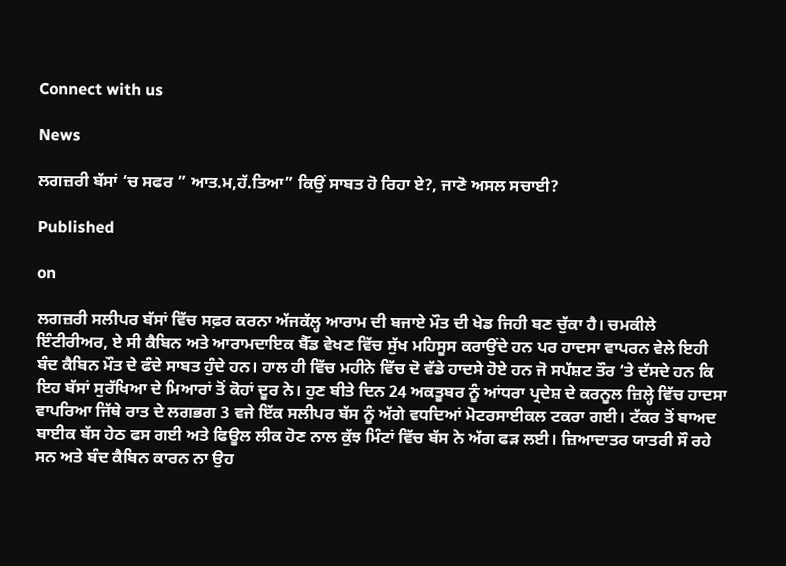Connect with us

News

ਲਗਜ਼ਰੀ ਬੱਸਾਂ ‘ਚ ਸਫਰ ” ਆਤ.ਮ,ਹੱ.ਤਿਆ” ਕਿਉਂ ਸਾਬਤ ਹੋ ਰਿਹਾ ਏ?, ਜਾਣੋ ਅਸਲ ਸਚਾਈ?

Published

on

ਲਗਜ਼ਰੀ ਸਲੀਪਰ ਬੱਸਾਂ ਵਿੱਚ ਸਫ਼ਰ ਕਰਨਾ ਅੱਜਕੱਲ੍ਹ ਆਰਾਮ ਦੀ ਬਜਾਏ ਮੌਤ ਦੀ ਖੇਡ ਜਿਹੀ ਬਣ ਚੁੱਕਾ ਹੈ। ਚਮਕੀਲੇ ਇੰਟੀਰੀਅਰ, ਏ ਸੀ ਕੈਬਿਨ ਅਤੇ ਆਰਾਮਦਾਇਕ ਬੈੱਡ ਵੇਖਣ ਵਿੱਚ ਸੁੱਖ ਮਹਿਸੂਸ ਕਰਾਉਂਦੇ ਹਨ ਪਰ ਹਾਦਸਾ ਵਾਪਰਨ ਵੇਲੇ ਇਹੀ ਬੰਦ ਕੈਬਿਨ ਮੌਤ ਦੇ ਫੰਦੇ ਸਾਬਤ ਹੁੰਦੇ ਹਨ। ਹਾਲ ਹੀ ਵਿੱਚ ਮਹੀਨੇ ਵਿੱਚ ਦੋ ਵੱਡੇ ਹਾਦਸੇ ਹੋਏ ਹਨ ਜੋ ਸਪੱਸ਼ਟ ਤੌਰ ‘ਤੇ ਦੱਸਦੇ ਹਨ ਕਿ ਇਹ ਬੱਸਾਂ ਸੁਰੱਖਿਆ ਦੇ ਮਿਆਰਾਂ ਤੋਂ ਕੋਹਾਂ ਦੂਰ ਨੇ। ਹੁਣ ਬੀਤੇ ਦਿਨ 24 ਅਕਤੂਬਰ ਨੂੰ ਆਂਧਰਾ ਪ੍ਰਦੇਸ਼ ਦੇ ਕਰਨੂਲ ਜ਼ਿਲ੍ਹੇ ਵਿੱਚ ਹਾਦਸਾ ਵਾਪਰਿਆ ਜਿੱਥੇ ਰਾਤ ਦੇ ਲਗਭਗ 3 ਵਜੇ ਇੱਕ ਸਲੀਪਰ ਬੱਸ ਨੂੰ ਅੱਗੇ ਵਧਦਿਆਂ ਮੋਟਰਸਾਈਕਲ ਟਕਰਾ ਗਈ। ਟੱਕਰ ਤੋਂ ਬਾਅਦ ਬਾਈਕ ਬੱਸ ਹੇਠ ਫਸ ਗਈ ਅਤੇ ਫਿਊਲ ਲੀਕ ਹੋਣ ਨਾਲ ਕੁੱਝ ਮਿੰਟਾਂ ਵਿੱਚ ਬੱਸ ਨੇ ਅੱਗ ਫੜ ਲਈ। ਜ਼ਿਆਦਾਤਰ ਯਾਤਰੀ ਸੌ ਰਹੇ ਸਨ ਅਤੇ ਬੰਦ ਕੈਬਿਨ ਕਾਰਨ ਨਾ ਉਹ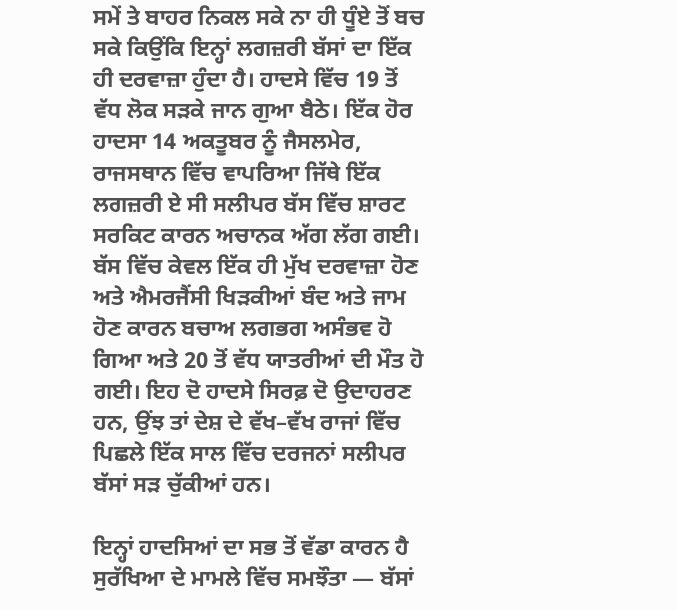ਸਮੇਂ ਤੇ ਬਾਹਰ ਨਿਕਲ ਸਕੇ ਨਾ ਹੀ ਧੂੰਏ ਤੋਂ ਬਚ ਸਕੇ ਕਿਉਂਕਿ ਇਨ੍ਹਾਂ ਲਗਜ਼ਰੀ ਬੱਸਾਂ ਦਾ ਇੱਕ ਹੀ ਦਰਵਾਜ਼ਾ ਹੁੰਦਾ ਹੈ। ਹਾਦਸੇ ਵਿੱਚ 19 ਤੋਂ ਵੱਧ ਲੋਕ ਸੜਕੇ ਜਾਨ ਗੁਆ ਬੈਠੇ। ਇੱਕ ਹੋਰ ਹਾਦਸਾ 14 ਅਕਤੂਬਰ ਨੂੰ ਜੈਸਲਮੇਰ, ਰਾਜਸਥਾਨ ਵਿੱਚ ਵਾਪਰਿਆ ਜਿੱਥੇ ਇੱਕ ਲਗਜ਼ਰੀ ਏ ਸੀ ਸਲੀਪਰ ਬੱਸ ਵਿੱਚ ਸ਼ਾਰਟ ਸਰਕਿਟ ਕਾਰਨ ਅਚਾਨਕ ਅੱਗ ਲੱਗ ਗਈ। ਬੱਸ ਵਿੱਚ ਕੇਵਲ ਇੱਕ ਹੀ ਮੁੱਖ ਦਰਵਾਜ਼ਾ ਹੋਣ ਅਤੇ ਐਮਰਜੈਂਸੀ ਖਿੜਕੀਆਂ ਬੰਦ ਅਤੇ ਜਾਮ ਹੋਣ ਕਾਰਨ ਬਚਾਅ ਲਗਭਗ ਅਸੰਭਵ ਹੋ ਗਿਆ ਅਤੇ 20 ਤੋਂ ਵੱਧ ਯਾਤਰੀਆਂ ਦੀ ਮੌਤ ਹੋ ਗਈ। ਇਹ ਦੋ ਹਾਦਸੇ ਸਿਰਫ਼ ਦੋ ਉਦਾਹਰਣ ਹਨ, ਉਂਝ ਤਾਂ ਦੇਸ਼ ਦੇ ਵੱਖ–ਵੱਖ ਰਾਜਾਂ ਵਿੱਚ ਪਿਛਲੇ ਇੱਕ ਸਾਲ ਵਿੱਚ ਦਰਜਨਾਂ ਸਲੀਪਰ ਬੱਸਾਂ ਸੜ ਚੁੱਕੀਆਂ ਹਨ।

ਇਨ੍ਹਾਂ ਹਾਦਸਿਆਂ ਦਾ ਸਭ ਤੋਂ ਵੱਡਾ ਕਾਰਨ ਹੈ ਸੁਰੱਖਿਆ ਦੇ ਮਾਮਲੇ ਵਿੱਚ ਸਮਝੌਤਾ — ਬੱਸਾਂ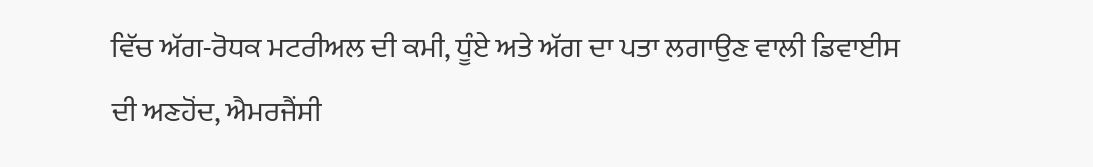ਵਿੱਚ ਅੱਗ-ਰੋਧਕ ਮਟਰੀਅਲ ਦੀ ਕਮੀ, ਧੂੰਏ ਅਤੇ ਅੱਗ ਦਾ ਪਤਾ ਲਗਾਉਣ ਵਾਲੀ ਡਿਵਾਈਸ ਦੀ ਅਣਹੋਂਦ, ਐਮਰਜੈਂਸੀ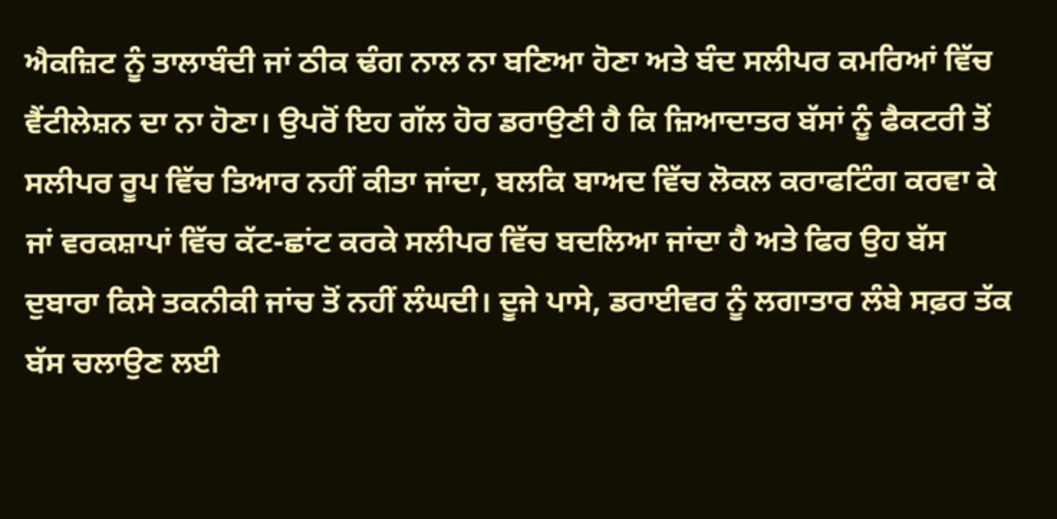ਐਕਜ਼ਿਟ ਨੂੰ ਤਾਲਾਬੰਦੀ ਜਾਂ ਠੀਕ ਢੰਗ ਨਾਲ ਨਾ ਬਣਿਆ ਹੋਣਾ ਅਤੇ ਬੰਦ ਸਲੀਪਰ ਕਮਰਿਆਂ ਵਿੱਚ ਵੈਂਟੀਲੇਸ਼ਨ ਦਾ ਨਾ ਹੋਣਾ। ਉਪਰੋਂ ਇਹ ਗੱਲ ਹੋਰ ਡਰਾਉਣੀ ਹੈ ਕਿ ਜ਼ਿਆਦਾਤਰ ਬੱਸਾਂ ਨੂੰ ਫੈਕਟਰੀ ਤੋਂ ਸਲੀਪਰ ਰੂਪ ਵਿੱਚ ਤਿਆਰ ਨਹੀਂ ਕੀਤਾ ਜਾਂਦਾ, ਬਲਕਿ ਬਾਅਦ ਵਿੱਚ ਲੋਕਲ ਕਰਾਫਟਿੰਗ ਕਰਵਾ ਕੇ ਜਾਂ ਵਰਕਸ਼ਾਪਾਂ ਵਿੱਚ ਕੱਟ-ਛਾਂਟ ਕਰਕੇ ਸਲੀਪਰ ਵਿੱਚ ਬਦਲਿਆ ਜਾਂਦਾ ਹੈ ਅਤੇ ਫਿਰ ਉਹ ਬੱਸ ਦੁਬਾਰਾ ਕਿਸੇ ਤਕਨੀਕੀ ਜਾਂਚ ਤੋਂ ਨਹੀਂ ਲੰਘਦੀ। ਦੂਜੇ ਪਾਸੇ, ਡਰਾਈਵਰ ਨੂੰ ਲਗਾਤਾਰ ਲੰਬੇ ਸਫ਼ਰ ਤੱਕ ਬੱਸ ਚਲਾਉਣ ਲਈ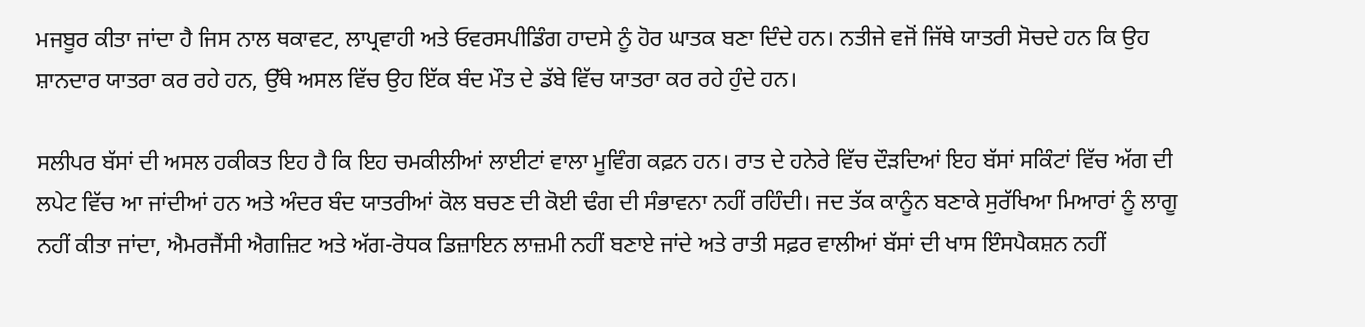ਮਜਬੂਰ ਕੀਤਾ ਜਾਂਦਾ ਹੈ ਜਿਸ ਨਾਲ ਥਕਾਵਟ, ਲਾਪ੍ਰਵਾਹੀ ਅਤੇ ਓਵਰਸਪੀਡਿੰਗ ਹਾਦਸੇ ਨੂੰ ਹੋਰ ਘਾਤਕ ਬਣਾ ਦਿੰਦੇ ਹਨ। ਨਤੀਜੇ ਵਜੋਂ ਜਿੱਥੇ ਯਾਤਰੀ ਸੋਚਦੇ ਹਨ ਕਿ ਉਹ ਸ਼ਾਨਦਾਰ ਯਾਤਰਾ ਕਰ ਰਹੇ ਹਨ, ਉੱਥੇ ਅਸਲ ਵਿੱਚ ਉਹ ਇੱਕ ਬੰਦ ਮੌਤ ਦੇ ਡੱਬੇ ਵਿੱਚ ਯਾਤਰਾ ਕਰ ਰਹੇ ਹੁੰਦੇ ਹਨ।

ਸਲੀਪਰ ਬੱਸਾਂ ਦੀ ਅਸਲ ਹਕੀਕਤ ਇਹ ਹੈ ਕਿ ਇਹ ਚਮਕੀਲੀਆਂ ਲਾਈਟਾਂ ਵਾਲਾ ਮੂਵਿੰਗ ਕਫ਼ਨ ਹਨ। ਰਾਤ ਦੇ ਹਨੇਰੇ ਵਿੱਚ ਦੌੜਦਿਆਂ ਇਹ ਬੱਸਾਂ ਸਕਿੰਟਾਂ ਵਿੱਚ ਅੱਗ ਦੀ ਲਪੇਟ ਵਿੱਚ ਆ ਜਾਂਦੀਆਂ ਹਨ ਅਤੇ ਅੰਦਰ ਬੰਦ ਯਾਤਰੀਆਂ ਕੋਲ ਬਚਣ ਦੀ ਕੋਈ ਢੰਗ ਦੀ ਸੰਭਾਵਨਾ ਨਹੀਂ ਰਹਿੰਦੀ। ਜਦ ਤੱਕ ਕਾਨੂੰਨ ਬਣਾਕੇ ਸੁਰੱਖਿਆ ਮਿਆਰਾਂ ਨੂੰ ਲਾਗੂ ਨਹੀਂ ਕੀਤਾ ਜਾਂਦਾ, ਐਮਰਜੈਂਸੀ ਐਗਜ਼ਿਟ ਅਤੇ ਅੱਗ-ਰੋਧਕ ਡਿਜ਼ਾਇਨ ਲਾਜ਼ਮੀ ਨਹੀਂ ਬਣਾਏ ਜਾਂਦੇ ਅਤੇ ਰਾਤੀ ਸਫ਼ਰ ਵਾਲੀਆਂ ਬੱਸਾਂ ਦੀ ਖਾਸ ਇੰਸਪੈਕਸ਼ਨ ਨਹੀਂ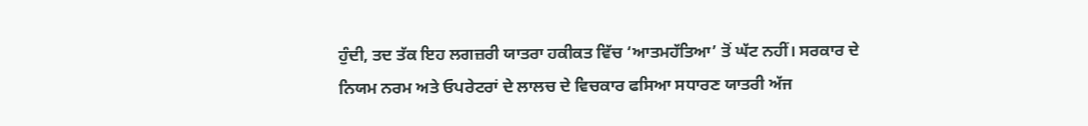ਹੁੰਦੀ, ਤਦ ਤੱਕ ਇਹ ਲਗਜ਼ਰੀ ਯਾਤਰਾ ਹਕੀਕਤ ਵਿੱਚ ‘ਆਤਮਹੱਤਿਆ’ ਤੋਂ ਘੱਟ ਨਹੀਂ। ਸਰਕਾਰ ਦੇ ਨਿਯਮ ਨਰਮ ਅਤੇ ਓਪਰੇਟਰਾਂ ਦੇ ਲਾਲਚ ਦੇ ਵਿਚਕਾਰ ਫਸਿਆ ਸਧਾਰਣ ਯਾਤਰੀ ਅੱਜ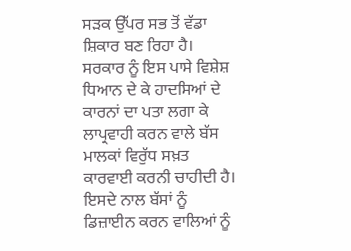ਸੜਕ ਉੱਪਰ ਸਭ ਤੋਂ ਵੱਡਾ ਸ਼ਿਕਾਰ ਬਣ ਰਿਹਾ ਹੈ। ਸਰਕਾਰ ਨੂੰ ਇਸ ਪਾਸੇ ਵਿਸ਼ੇਸ਼ ਧਿਆਨ ਦੇ ਕੇ ਹਾਦਸਿਆਂ ਦੇ ਕਾਰਨਾਂ ਦਾ ਪਤਾ ਲਗਾ ਕੇ ਲਾਪ੍ਰਵਾਹੀ ਕਰਨ ਵਾਲੇ ਬੱਸ ਮਾਲਕਾਂ ਵਿਰੁੱਧ ਸਖ਼ਤ ਕਾਰਵਾਈ ਕਰਨੀ ਚਾਹੀਦੀ ਹੈ। ਇਸਦੇ ਨਾਲ ਬੱਸਾਂ ਨੂੰ ਡਿਜ਼ਾਈਨ ਕਰਨ ਵਾਲਿਆਂ ਨੂੰ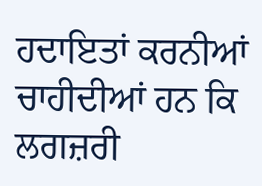ਹਦਾਇਤਾਂ ਕਰਨੀਆਂ ਚਾਹੀਦੀਆਂ ਹਨ ਕਿ ਲਗਜ਼ਰੀ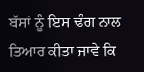ਬੱਸਾਂ ਨੂੰ ਇਸ ਢੰਗ ਨਾਲ ਤਿਆਰ ਕੀਤਾ ਜਾਵੇ ਕਿ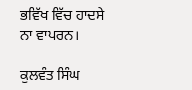ਭਵਿੱਖ ਵਿੱਚ ਹਾਦਸੇ ਨਾ ਵਾਪਰਨ।

ਕੁਲਵੰਤ ਸਿੰਘ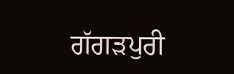ਗੱਗੜਪੁਰੀ